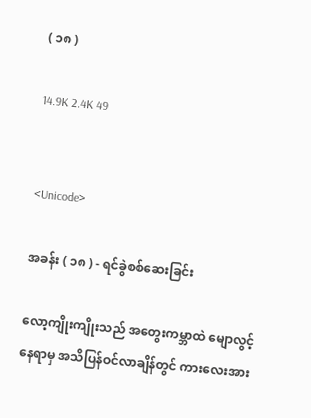( ၁၈ )

14.9K 2.4K 49


<Unicode>

အခန်း ( ၁၈ ) - ရင်ခွဲစစ်ဆေးခြင်း

လော့ကျိုးကျိုးသည် အတွေးကမ္ဘာထဲ မျောလွင့်နေရာမှ အသိပြန်ဝင်လာချိန်တွင် ကားလေးအား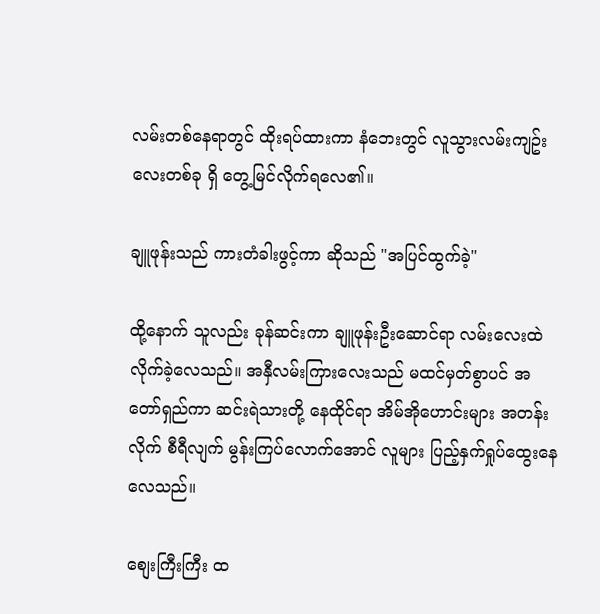လမ်းတစ်နေရာတွင် ထိုးရပ်ထားကာ နံဘေးတွင် လူသွားလမ်းကျဥ်းလေးတစ်ခု ရှိ တွေ့မြင်လိုက်ရလေ၏။

ချူဖုန်းသည် ကားတံခါးဖွင့်ကာ ဆိုသည် "အပြင်ထွက်ခဲ့"

ထို့နောက် သူလည်း ခုန်ဆင်းကာ ချူဖုန်းဦးဆောင်ရာ လမ်းလေးထဲ လိုက်ခဲ့လေသည်။ အနှီလမ်းကြားလေးသည် မထင်မှတ်စွာပင် အတော်ရှည်ကာ ဆင်းရဲသားတို့ နေထိုင်ရာ အိမ်အိုဟောင်းများ အတန်းလိုက် စီရီလျက် မွန်းကြပ်လောက်အောင် လူများ ပြည့်နှက်ရှုပ်ထွေးနေလေသည်။

စျေးကြီးကြီး ထ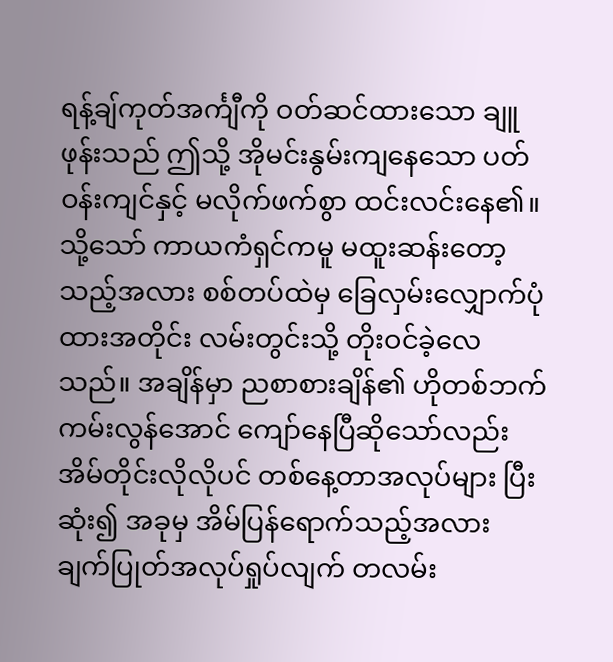ရန့်ချ်ကုတ်အင်္ကျီကို ဝတ်ဆင်ထားသော ချူဖုန်းသည် ဤသို့ အိုမင်းနွမ်းကျနေသော ပတ်ဝန်းကျင်နှင့် မလိုက်ဖက်စွာ ထင်းလင်းနေ၏။ သို့သော် ကာယကံရှင်ကမူ မထူးဆန်းတော့သည့်အလား စစ်တပ်ထဲမှ ခြေလှမ်းလျှောက်ပုံထားအတိုင်း လမ်းတွင်းသို့ တိုးဝင်ခဲ့လေသည်။ အချိန်မှာ ညစာစားချိန်၏ ဟိုတစ်ဘက်ကမ်းလွန်အောင် ကျော်နေပြီဆိုသော်လည်း အိမ်တိုင်းလိုလိုပင် တစ်နေ့တာအလုပ်များ ပြီးဆုံး၍ အခုမှ အိမ်ပြန်ရောက်သည့်အလား ချက်ပြုတ်အလုပ်ရှုပ်လျက် တလမ်း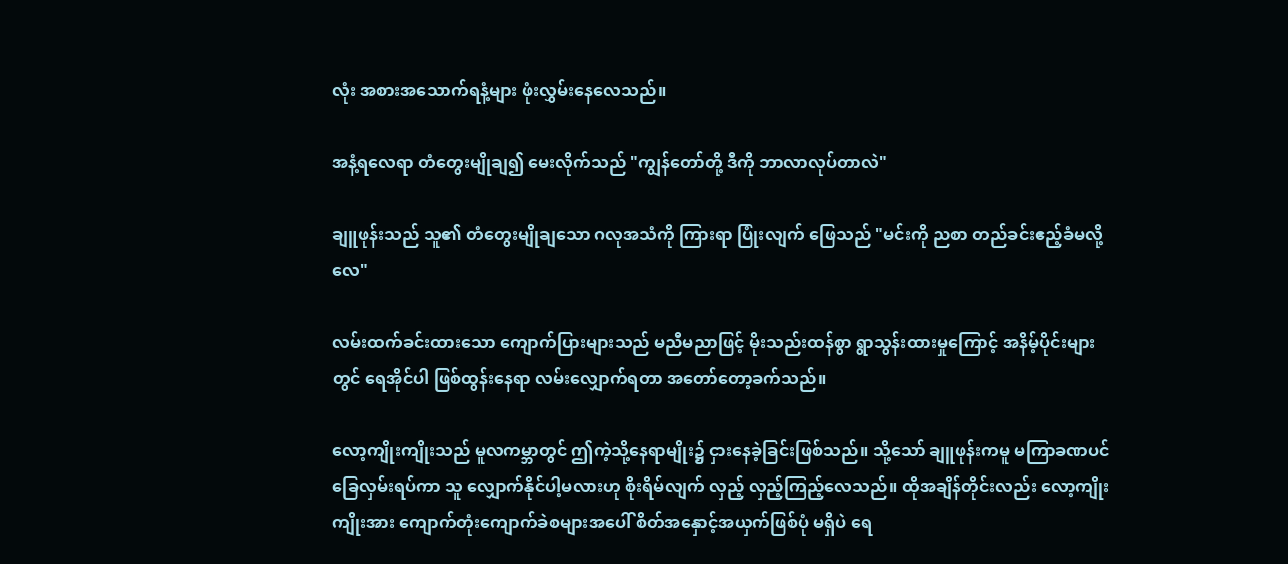လုံး အစားအသောက်ရနံ့များ ဖုံးလွှမ်းနေလေသည်။

အနံ့ရလေရာ တံတွေးမျိုချ၍ မေးလိုက်သည် "ကျွန်တော်တို့ ဒီကို ဘာလာလုပ်တာလဲ"

ချူဖုန်းသည် သူ၏ တံတွေးမျိုချသော ဂလုအသံကို ကြားရာ ပြုံးလျက် ဖြေသည် "မင်းကို ညစာ တည်ခင်းဧည့်ခံမလို့လေ"

လမ်းထက်ခင်းထားသော ကျောက်ပြားများသည် မညီမညာဖြင့် မိုးသည်းထန်စွာ ရွာသွန်းထားမှုကြောင့် အနိမ့်ပိုင်းများတွင် ရေအိုင်ပါ ဖြစ်ထွန်းနေရာ လမ်းလျှောက်ရတာ အတော်တော့ခက်သည်။

လော့ကျိုးကျိုးသည် မူလကမ္ဘာတွင် ဤကဲ့သို့နေရာမျိုး၌ ငှားနေခဲ့ခြင်းဖြစ်သည်။ သို့သော် ချူဖုန်းကမူ မကြာခဏပင် ခြေလှမ်းရပ်ကာ သူ လျှောက်နိုင်ပါ့မလားဟု စိုးရိမ်လျက် လှည့် လှည့်ကြည့်လေသည်။ ထိုအချိန်တိုင်းလည်း လော့ကျိုးကျိုးအား ကျောက်တုံးကျောက်ခဲစများအပေါ် စိတ်အနှောင့်အယှက်ဖြစ်ပုံ မရှိပဲ ရေ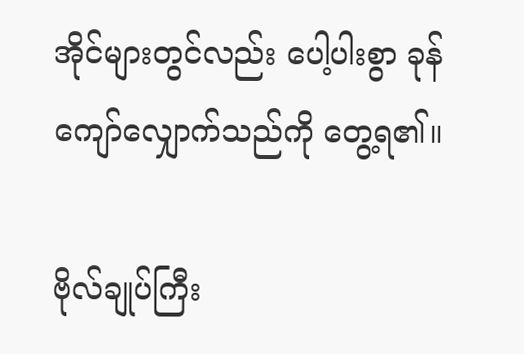အိုင်များတွင်လည်း ပေါ့ပါးစွာ ခုန်ကျော်လျှောက်သည်ကို တွေ့ရ၏။

ဗိုလ်ချုပ်ကြီး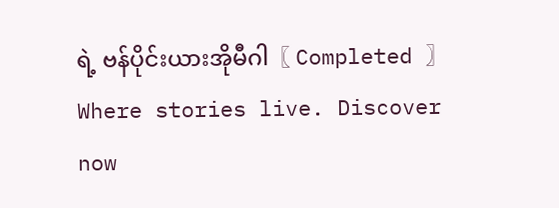ရဲ့ ဗန်ပိုင်းယားအိုမီဂါ〖 Completed 〗Where stories live. Discover now